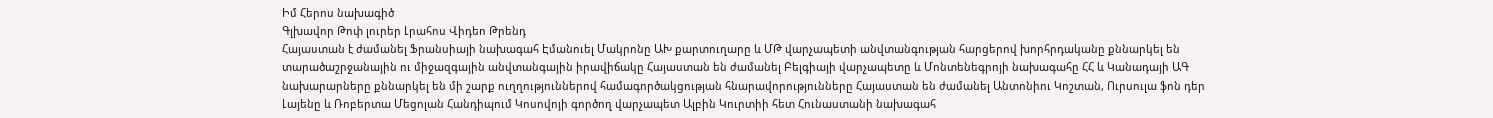Իմ Հերոս նախագիծ
Գլխավոր Թոփ լուրեր Լրահոս Վիդեո Թրենդ
Հայաստան է ժամանել Ֆրանսիայի նախագահ Էմանուել Մակրոնը ԱԽ քարտուղարը և ՄԹ վարչապետի անվտանգության հարցերով խորհրդականը քննարկել են տարածաշրջանային ու միջազգային անվտանգային իրավիճակը Հայաստան են ժամանել Բելգիայի վարչապետը և Մոնտենեգրոյի նախագահը ՀՀ և Կանադայի ԱԳ նախարարները քննարկել են մի շարք ուղղություններով համագործակցության հնարավորությունները Հայաստան են ժամանել Անտոնիու Կոշտան, Ուրսուլա ֆոն դեր Լայենը և Ռոբերտա Մեցոլան Հանդիպում Կոսովոյի գործող վարչապետ Ալբին Կուրտիի հետ Հունաստանի նախագահ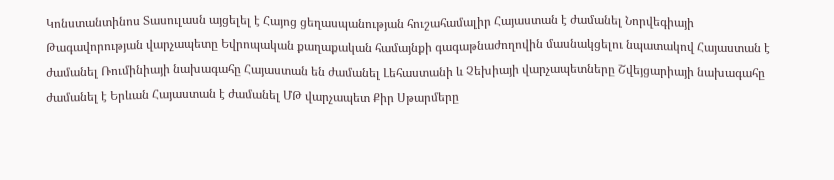Կոնստանտինոս Տասուլասն այցելել է Հայոց ցեղասպանության հուշահամալիր Հայաստան է ժամանել Նորվեգիայի Թագավորության վարչապետը Եվրոպական քաղաքական համայնքի գագաթնաժողովին մասնակցելու նպատակով Հայաստան է ժամանել Ռումինիայի նախագահը Հայաստան են ժամանել Լեհաստանի և Չեխիայի վարչապետները Շվեյցարիայի նախագահը ժամանել է Երևան Հայաստան է ժամանել ՄԹ վարչապետ Քիր Սթարմերը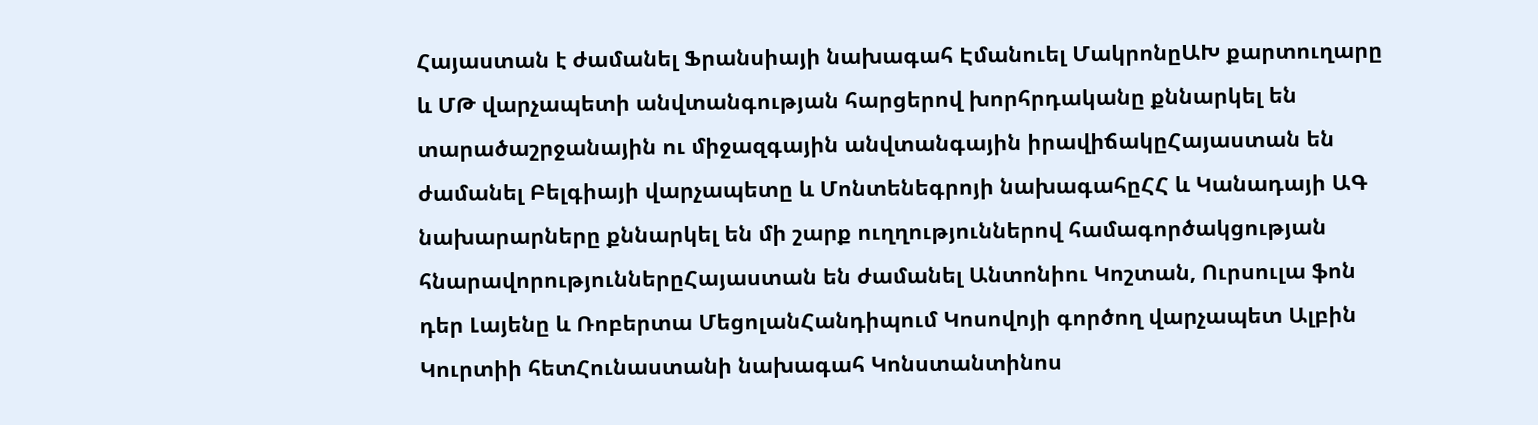Հայաստան է ժամանել Ֆրանսիայի նախագահ Էմանուել ՄակրոնըԱԽ քարտուղարը և ՄԹ վարչապետի անվտանգության հարցերով խորհրդականը քննարկել են տարածաշրջանային ու միջազգային անվտանգային իրավիճակըՀայաստան են ժամանել Բելգիայի վարչապետը և Մոնտենեգրոյի նախագահըՀՀ և Կանադայի ԱԳ նախարարները քննարկել են մի շարք ուղղություններով համագործակցության հնարավորություններըՀայաստան են ժամանել Անտոնիու Կոշտան, Ուրսուլա ֆոն դեր Լայենը և Ռոբերտա ՄեցոլանՀանդիպում Կոսովոյի գործող վարչապետ Ալբին Կուրտիի հետՀունաստանի նախագահ Կոնստանտինոս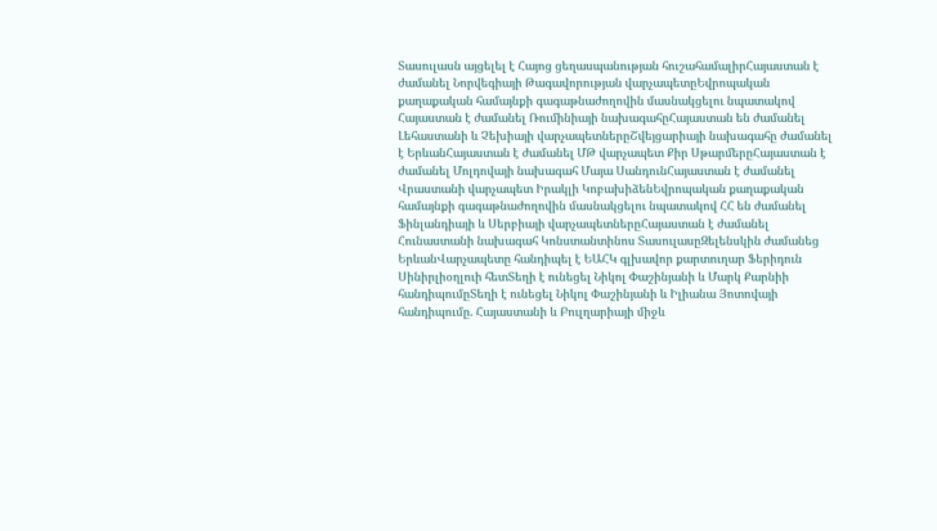Տասուլասն այցելել է Հայոց ցեղասպանության հուշահամալիրՀայաստան է ժամանել Նորվեգիայի Թագավորության վարչապետըԵվրոպական քաղաքական համայնքի գագաթնաժողովին մասնակցելու նպատակով Հայաստան է ժամանել Ռումինիայի նախագահըՀայաստան են ժամանել Լեհաստանի և Չեխիայի վարչապետներըՇվեյցարիայի նախագահը ժամանել է ԵրևանՀայաստան է ժամանել ՄԹ վարչապետ Քիր ՍթարմերըՀայաստան է ժամանել Մոլդովայի նախագահ Մայա ՍանդունՀայաստան է ժամանել Վրաստանի վարչապետ Իրակլի ԿոբախիձենԵվրոպական քաղաքական համայնքի գագաթնաժողովին մասնակցելու նպատակով ՀՀ են ժամանել Ֆինլանդիայի և Սերբիայի վարչապետներըՀայաստան է ժամանել Հունաստանի նախագահ Կոնստանտինոս ՏասուլասըԶելենսկին ժամանեց ԵրևանՎարչապետը հանդիպել է ԵԱՀԿ գլխավոր քարտուղար Ֆերիդուն Սինիրլիօղլուի հետՏեղի է ունեցել Նիկոլ Փաշինյանի և Մարկ Քարնիի հանդիպումըՏեղի է ունեցել Նիկոլ Փաշինյանի և Իլիանա Յոտովայի հանդիպումը. Հայաստանի և Բուլղարիայի միջև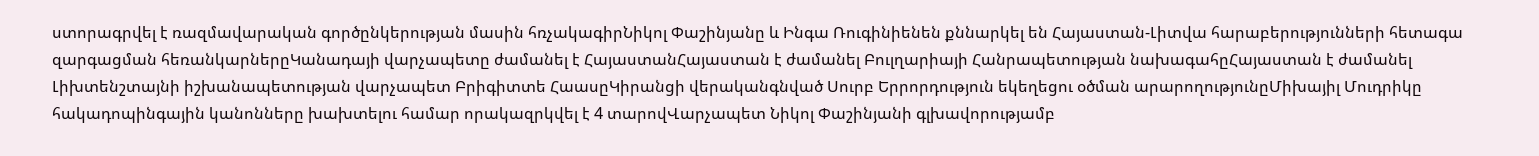ստորագրվել է ռազմավարական գործընկերության մասին հռչակագիրՆիկոլ Փաշինյանը և Ինգա Ռուգինիենեն քննարկել են Հայաստան-Լիտվա հարաբերությունների հետագա զարգացման հեռանկարներըԿանադայի վարչապետը ժամանել է ՀայաստանՀայաստան է ժամանել Բուլղարիայի Հանրապետության նախագահըՀայաստան է ժամանել Լիխտենշտայնի իշխանապետության վարչապետ Բրիգիտտե ՀաասըԿիրանցի վերականգնված Սուրբ Երրորդություն եկեղեցու օծման արարողությունըՄիխայիլ Մուդրիկը հակադոպինգային կանոնները խախտելու համար որակազրկվել է 4 տարովՎարչապետ Նիկոլ Փաշինյանի գլխավորությամբ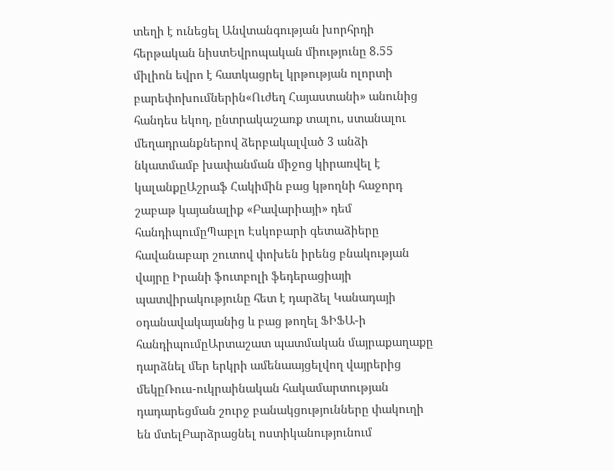տեղի է ունեցել Անվտանգության խորհրդի հերթական նիստԵվրոպական միությունը 8.55 միլիոն եվրո է հատկացրել կրթության ոլորտի բարեփոխումներին«Ուժեղ Հայաստանի» անունից հանդես եկող, ընտրակաշառք տալու, ստանալու մեղադրանքներով ձերբակալված 3 անձի նկատմամբ խափանման միջոց կիրառվել է կալանքըԱշրաֆ Հակիմին բաց կթողնի հաջորդ շաբաթ կայանալիք «Բավարիայի» դեմ հանդիպումըՊաբլո Էսկոբարի գետաձիերը հավանաբար շուտով փոխեն իրենց բնակության վայրը Իրանի ֆուտբոլի ֆեդերացիայի պատվիրակությունը հետ է դարձել Կանադայի օդանավակայանից և բաց թողել ՖԻՖԱ-ի հանդիպումըԱրտաշատ պատմական մայրաքաղաքը դարձնել մեր երկրի ամենաայցելվող վայրերից մեկըՌուս-ուկրաինական հակամարտության դադարեցման շուրջ բանակցությունները փակուղի են մտելԲարձրացնել ոստիկանությունում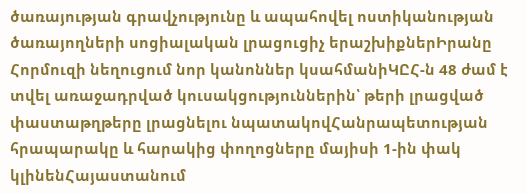ծառայության գրավչությունը և ապահովել ոստիկանության ծառայողների սոցիալական լրացուցիչ երաշխիքներԻրանը Հորմուզի նեղուցում նոր կանոններ կսահմանիԿԸՀ-ն 48 ժամ է տվել առաջադրված կուսակցություններին՝ թերի լրացված փաստաթղթերը լրացնելու նպատակովՀանրապետության հրապարակը և հարակից փողոցները մայիսի 1-ին փակ կլինենՀայաստանում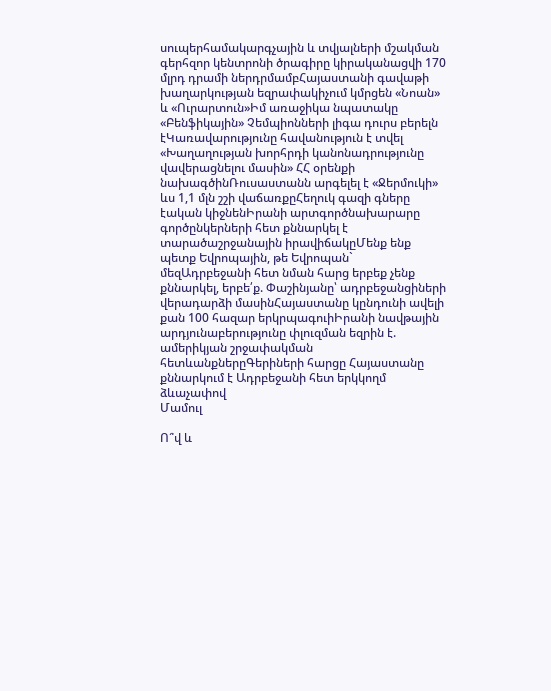սուպերհամակարգչային և տվյալների մշակման գերհզոր կենտրոնի ծրագիրը կիրականացվի 170 մլրդ դրամի ներդրմամբՀայաստանի գավաթի խաղարկության եզրափակիչում կմրցեն «Նոան» և «Ուրարտուն»Իմ առաջիկա նպատակը «Բենֆիկային» Չեմպիոնների լիգա դուրս բերելն էԿառավարությունը հավանություն է տվել «Խաղաղության խորհրդի կանոնադրությունը վավերացնելու մասին» ՀՀ օրենքի նախագծինՌուսաստանն արգելել է «Ջերմուկի» ևս 1,1 մլն շշի վաճառքըՀեղուկ գազի գները էական կիջնենԻրանի արտգործնախարարը գործընկերների հետ քննարկել է տարածաշրջանային իրավիճակըՄենք ենք պետք Եվրոպային, թե Եվրոպան` մեզԱդրբեջանի հետ նման հարց երբեք չենք քննարկել, երբե՛ք. Փաշինյանը՝ ադրբեջանցիների վերադարձի մասինՀայաստանը կընդունի ավելի քան 100 հազար երկրպագուիԻրանի նավթային արդյունաբերությունը փլուզման եզրին է. ամերիկյան շրջափակման հետևանքներըԳերիների հարցը Հայաստանը քննարկում է Ադրբեջանի հետ երկկողմ ձևաչափով
Մամուլ

Ո՞վ և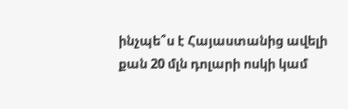ինչպե՞ս է Հայաստանից ավելի քան 20 մլն դոլարի ոսկի կամ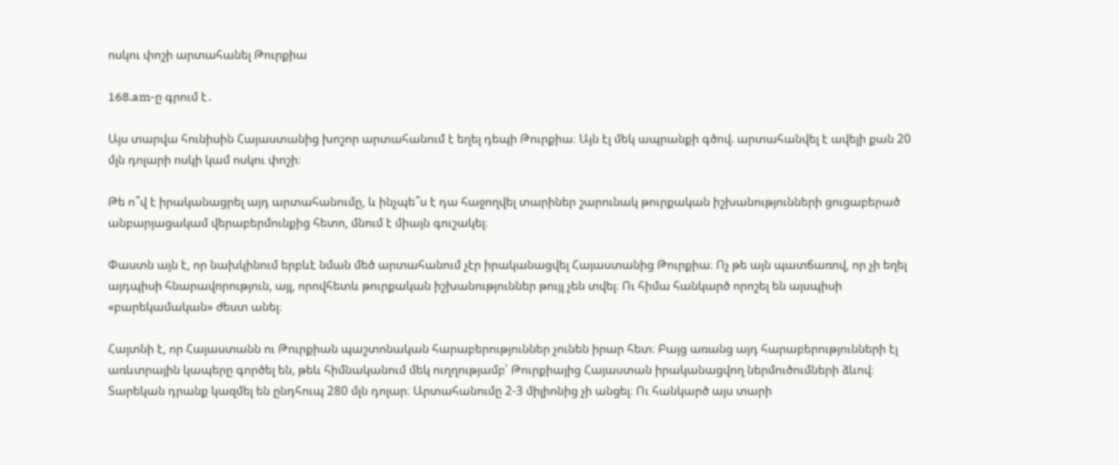ոսկու փոշի արտահանել Թուրքիա

168.am-ը գրում է․

Այս տարվա հունիսին Հայաստանից խոշոր արտահանում է եղել դեպի Թուրքիա։ Այն էլ մեկ ապրանքի գծով. արտահանվել է ավելի քան 20 մլն դոլարի ոսկի կամ ոսկու փոշի։

Թե ո՞վ է իրականացրել այդ արտահանումը, և ինչպե՞ս է դա հաջողվել տարիներ շարունակ թուրքական իշխանությունների ցուցաբերած անբարյացակամ վերաբերմունքից հետո, մնում է միայն գուշակել։

Փաստն այն է, որ նախկինում երբևէ նման մեծ արտահանում չէր իրականացվել Հայաստանից Թուրքիա։ Ոչ թե այն պատճառով, որ չի եղել այդպիսի հնարավորություն, այլ, որովհետև թուրքական իշխանություններ թույլ չեն տվել։ Ու հիմա հանկարծ որոշել են այսպիսի «բարեկամական» ժեստ անել։

Հայտնի է, որ Հայաստանն ու Թուրքիան պաշտոնական հարաբերություններ չունեն իրար հետ։ Բայց առանց այդ հարաբերությունների էլ առևտրային կապերը գործել են, թեև հիմնականում մեկ ուղղությամբ՝ Թուրքիայից Հայաստան իրականացվող ներմուծումների ձևով։ Տարեկան դրանք կազմել են ընդհուպ 280 մլն դոլար։ Արտահանումը 2-3 միլիոնից չի անցել։ Ու հանկարծ այս տարի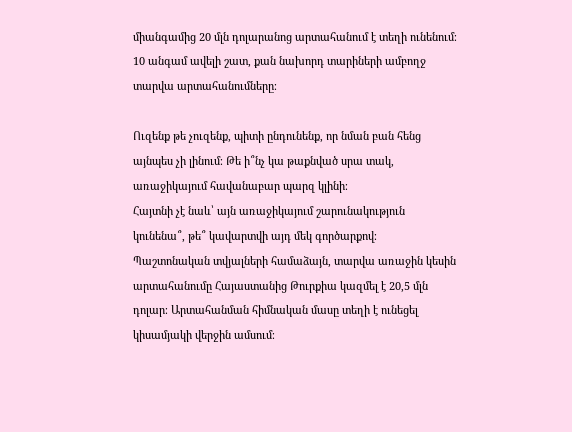միանգամից 20 մլն դոլարանոց արտահանում է տեղի ունենում։ 10 անգամ ավելի շատ, քան նախորդ տարիների ամբողջ տարվա արտահանումները։

Ուզենք թե չուզենք, պիտի ընդունենք, որ նման բան հենց այնպես չի լինում։ Թե ի՞նչ կա թաքնված սրա տակ, առաջիկայում հավանաբար պարզ կլինի։
Հայտնի չէ նաև՝ այն առաջիկայում շարունակություն կունենա՞, թե՞ կավարտվի այդ մեկ գործարքով։
Պաշտոնական տվյալների համաձայն, տարվա առաջին կեսին արտահանումը Հայաստանից Թուրքիա կազմել է 20,5 մլն դոլար։ Արտահանման հիմնական մասը տեղի է ունեցել կիսամյակի վերջին ամսում։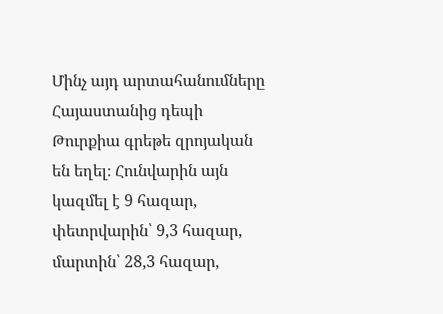Մինչ այդ արտահանումները Հայաստանից դեպի Թուրքիա գրեթե զրոյական են եղել։ Հունվարին այն կազմել է 9 հազար, փետրվարին՝ 9,3 հազար, մարտին՝ 28,3 հազար,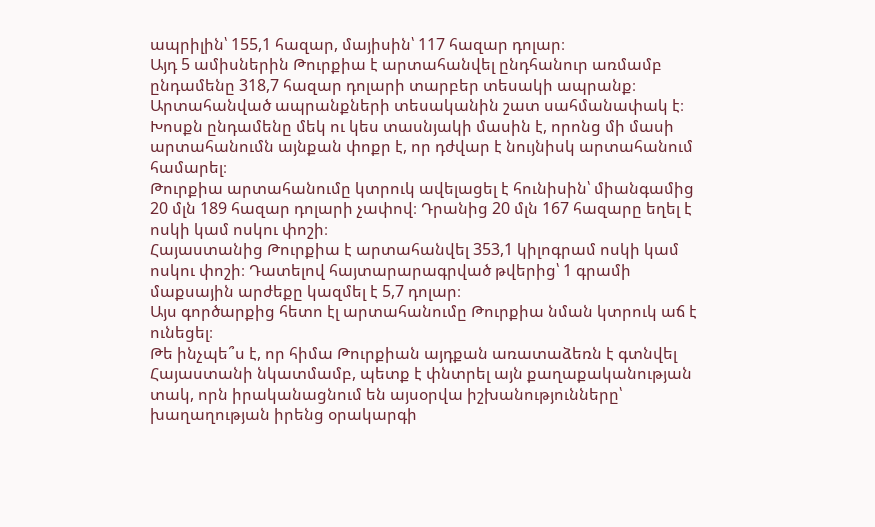ապրիլին՝ 155,1 հազար, մայիսին՝ 117 հազար դոլար։
Այդ 5 ամիսներին Թուրքիա է արտահանվել ընդհանուր առմամբ ընդամենը 318,7 հազար դոլարի տարբեր տեսակի ապրանք։ Արտահանված ապրանքների տեսականին շատ սահմանափակ է։ Խոսքն ընդամենը մեկ ու կես տասնյակի մասին է, որոնց մի մասի արտահանումն այնքան փոքր է, որ դժվար է նույնիսկ արտահանում համարել։
Թուրքիա արտահանումը կտրուկ ավելացել է հունիսին՝ միանգամից 20 մլն 189 հազար դոլարի չափով։ Դրանից 20 մլն 167 հազարը եղել է ոսկի կամ ոսկու փոշի։
Հայաստանից Թուրքիա է արտահանվել 353,1 կիլոգրամ ոսկի կամ ոսկու փոշի։ Դատելով հայտարարագրված թվերից՝ 1 գրամի մաքսային արժեքը կազմել է 5,7 դոլար։
Այս գործարքից հետո էլ արտահանումը Թուրքիա նման կտրուկ աճ է ունեցել։
Թե ինչպե՞ս է, որ հիմա Թուրքիան այդքան առատաձեռն է գտնվել Հայաստանի նկատմամբ, պետք է փնտրել այն քաղաքականության տակ, որն իրականացնում են այսօրվա իշխանությունները՝ խաղաղության իրենց օրակարգի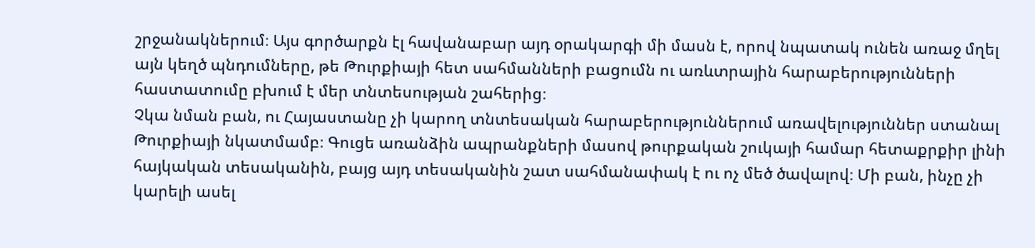շրջանակներում։ Այս գործարքն էլ հավանաբար այդ օրակարգի մի մասն է, որով նպատակ ունեն առաջ մղել այն կեղծ պնդումները, թե Թուրքիայի հետ սահմանների բացումն ու առևտրային հարաբերությունների հաստատումը բխում է մեր տնտեսության շահերից։
Չկա նման բան, ու Հայաստանը չի կարող տնտեսական հարաբերություններում առավելություններ ստանալ Թուրքիայի նկատմամբ։ Գուցե առանձին ապրանքների մասով թուրքական շուկայի համար հետաքրքիր լինի հայկական տեսականին, բայց այդ տեսականին շատ սահմանափակ է ու ոչ մեծ ծավալով։ Մի բան, ինչը չի կարելի ասել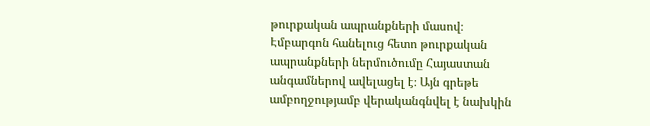թուրքական ապրանքների մասով։
Էմբարգոն հանելուց հետո թուրքական ապրանքների ներմուծումը Հայաստան անգամներով ավելացել է։ Այն գրեթե ամբողջությամբ վերականգնվել է նախկին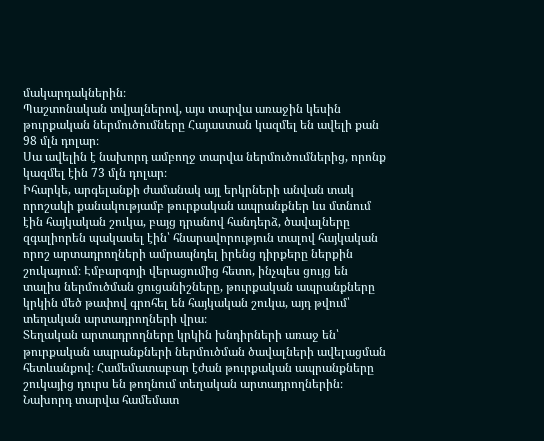մակարդակներին։
Պաշտոնական տվյալներով, այս տարվա առաջին կեսին թուրքական ներմուծումները Հայաստան կազմել են ավելի քան 98 մլն դոլար։
Սա ավելին է նախորդ ամբողջ տարվա ներմուծումներից, որոնք կազմել էին 73 մլն դոլար։
Իհարկե, արգելանքի ժամանակ այլ երկրների անվան տակ որոշակի քանակությամբ թուրքական ապրանքներ ևս մտնում էին հայկական շուկա, բայց դրանով հանդերձ, ծավալները զգալիորեն պակասել էին՝ հնարավորություն տալով հայկական որոշ արտադրողների ամրապնդել իրենց դիրքերը ներքին շուկայում։ Էմբարգոյի վերացումից հետո, ինչպես ցույց են տալիս ներմուծման ցուցանիշները, թուրքական ապրանքները կրկին մեծ թափով գրոհել են հայկական շուկա, այդ թվում՝ տեղական արտադրողների վրա։
Տեղական արտադրողները կրկին խնդիրների առաջ են՝ թուրքական ապրանքների ներմուծման ծավալների ավելացման հետևանքով։ Համեմատաբար էժան թուրքական ապրանքները շուկայից դուրս են թողնում տեղական արտադրողներին։
Նախորդ տարվա համեմատ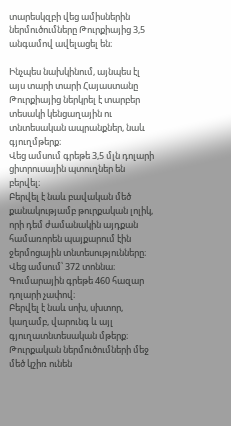տարեսկզբի վեց ամիսներին ներմուծումները Թուրքիայից 3,5 անգամով ավելացել են։

Ինչպես նախկինում, այնպես էլ այս տարի տարի Հայաստանը Թուրքիայից ներկրել է տարբեր տեսակի կենցաղային ու տնտեսական ապրանքներ, նաև գյուղմթերք։
Վեց ամսում գրեթե 3,5 մլն դոլարի ցիտրուսային պտուղներ են բերվել։
Բերվել է նաև բավական մեծ քանակությամբ թուրքական լոլիկ, որի դեմ ժամանակին այդքան համառորեն պայքարում էին ջերմոցային տնտեսությունները։ Վեց ամսում՝ 372 տոննա։ Գումարային գրեթե 460 հազար դոլարի չափով։
Բերվել է նաև սոխ, սխտոր, կաղամբ, վարունգ և այլ գյուղատնտեսական մթերք։
Թուրքական ներմուծումների մեջ մեծ կշիռ ունեն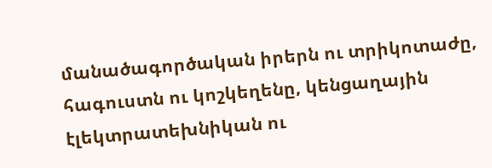մանածագործական իրերն ու տրիկոտաժը, հագուստն ու կոշկեղենը, կենցաղային էլեկտրատեխնիկան ու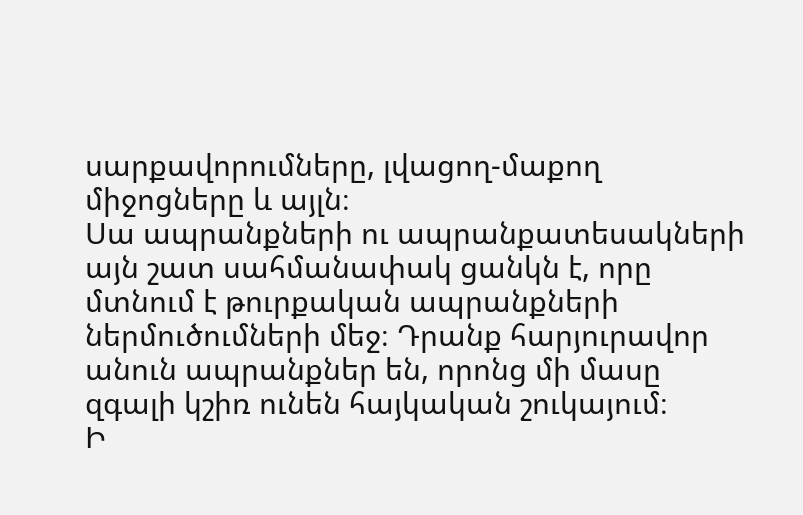սարքավորումները, լվացող-մաքող միջոցները և այլն։
Սա ապրանքների ու ապրանքատեսակների այն շատ սահմանափակ ցանկն է, որը մտնում է թուրքական ապրանքների ներմուծումների մեջ։ Դրանք հարյուրավոր անուն ապրանքներ են, որոնց մի մասը զգալի կշիռ ունեն հայկական շուկայում։
Ի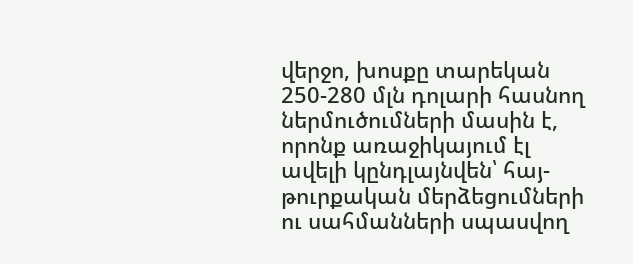վերջո, խոսքը տարեկան 250-280 մլն դոլարի հասնող ներմուծումների մասին է, որոնք առաջիկայում էլ ավելի կընդլայնվեն՝ հայ-թուրքական մերձեցումների ու սահմանների սպասվող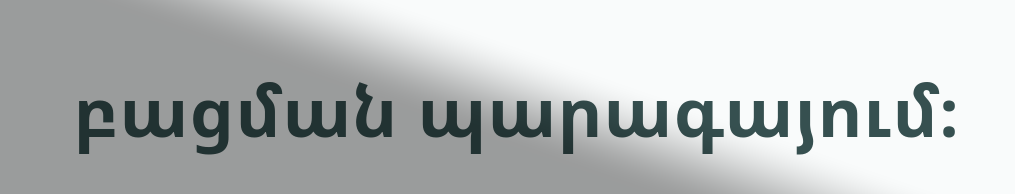բացման պարագայում։